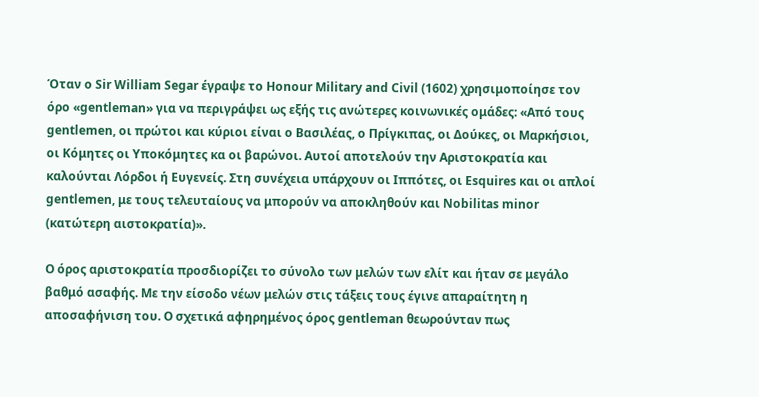Όταν ο Sir William Segar έγραψε το Honour Military and Civil (1602) χρησιμοποίησε τον όρο «gentleman» για να περιγράψει ως εξής τις ανώτερες κοινωνικές ομάδες: «Από τους gentlemen, οι πρώτοι και κύριοι είναι ο Βασιλέας, ο Πρίγκιπας, οι Δούκες, οι Μαρκήσιοι, οι Κόμητες οι Υποκόμητες κα οι βαρώνοι. Αυτοί αποτελούν την Αριστοκρατία και καλούνται Λόρδοι ή Ευγενείς. Στη συνέχεια υπάρχουν οι Ιππότες, οι Esquires και οι απλοί gentlemen, με τους τελευταίους να μπορούν να αποκληθούν και Nobilitas minor (κατώτερη αιστοκρατία)».

Ο όρος αριστοκρατία προσδιορίζει το σύνολο των μελών των ελίτ και ήταν σε μεγάλο βαθμό ασαφής. Με την είσοδο νέων μελών στις τάξεις τους έγινε απαραίτητη η αποσαφήνιση του. Ο σχετικά αφηρημένος όρος gentleman θεωρούνταν πως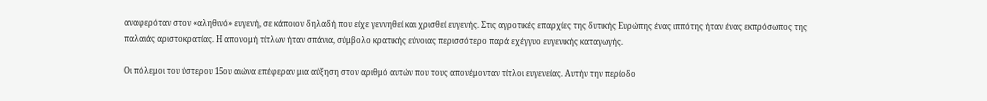αναφερόταν στον «αληθινό» ευγενή, σε κάποιον δηλαδή που είχε γεννηθεί και χρισθεί ευγενής. Στις αγροτικές επαρχίες της δυτικής Ευρώπης ένας ιππότης ήταν ένας εκπρόσωπος της παλαιάς αριστοκρατίας. Η απονομή τίτλων ήταν σπάνια, σύμβολο κρατικής εύνοιας περισσότερο παρά εχέγγυο ευγενικής καταγωγής.

Οι πόλεμοι του ύστερου 15ου αιώνα επέφεραν μια αύξηση στον αριθμό αυτών που τους απονέμονταν τίτλοι ευγενείας. Αυτήν την περίοδο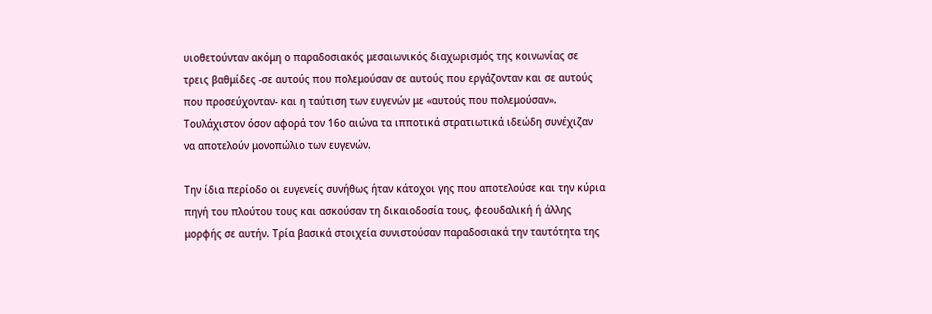υιοθετούνταν ακόμη ο παραδοσιακός μεσαιωνικός διαχωρισμός της κοινωνίας σε τρεις βαθμίδες -σε αυτούς που πολεμούσαν σε αυτούς που εργάζονταν και σε αυτούς που προσεύχονταν- και η ταύτιση των ευγενών με «αυτούς που πολεμούσαν». Τουλάχιστον όσον αφορά τον 16ο αιώνα τα ιπποτικά στρατιωτικά ιδεώδη συνέχιζαν να αποτελούν μονοπώλιο των ευγενών.

Την ίδια περίοδο οι ευγενείς συνήθως ήταν κάτοχοι γης που αποτελούσε και την κύρια πηγή του πλούτου τους και ασκούσαν τη δικαιοδοσία τους, φεουδαλική ή άλλης μορφής σε αυτήν. Τρία βασικά στοιχεία συνιστούσαν παραδοσιακά την ταυτότητα της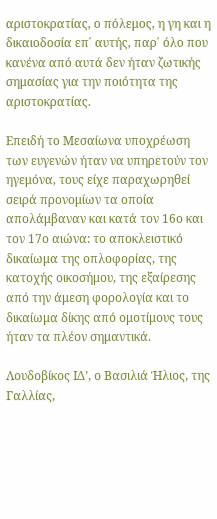αριστοκρατίας, ο πόλεμος, η γη και η δικαιοδοσία επ΄ αυτής, παρ΄ όλο που κανένα από αυτά δεν ήταν ζωτικής σημασίας για την ποιότητα της αριστοκρατίας.

Επειδή το Μεσαίωνα υποχρέωση των ευγενών ήταν να υπηρετούν τον ηγεμόνα, τους είχε παραχωρηθεί σειρά προνομίων τα οποία απολάμβαναν και κατά τον 16ο και τον 17ο αιώνα: το αποκλειστικό δικαίωμα της οπλοφορίας, της κατοχής οικοσήμου, της εξαίρεσης από την άμεση φορολογία και το δικαίωμα δίκης από ομοτίμους τους ήταν τα πλέον σημαντικά.

Λουδοβίκος ΙΔ’, ο Βασιλιά Ήλιος, της Γαλλίας,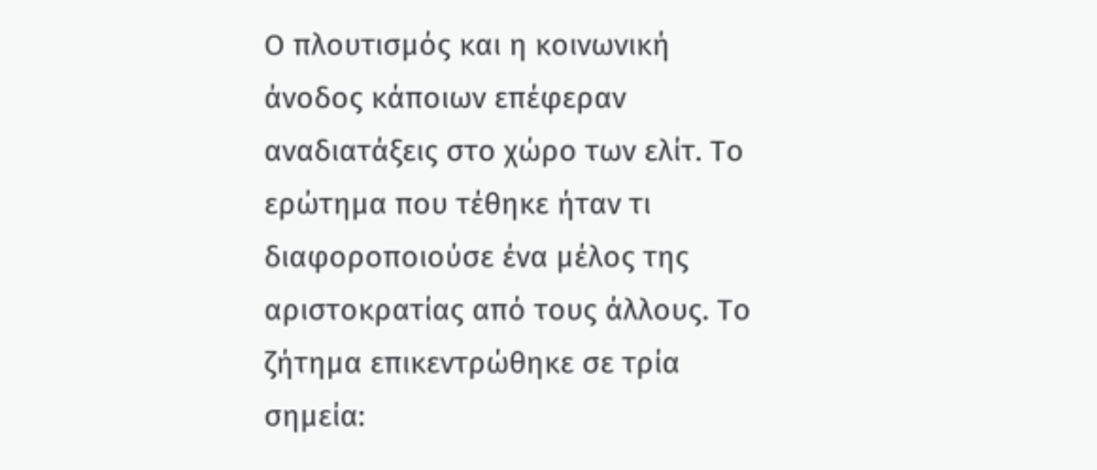Ο πλουτισμός και η κοινωνική άνοδος κάποιων επέφεραν αναδιατάξεις στο χώρο των ελίτ. Το ερώτημα που τέθηκε ήταν τι διαφοροποιούσε ένα μέλος της αριστοκρατίας από τους άλλους. Το ζήτημα επικεντρώθηκε σε τρία σημεία: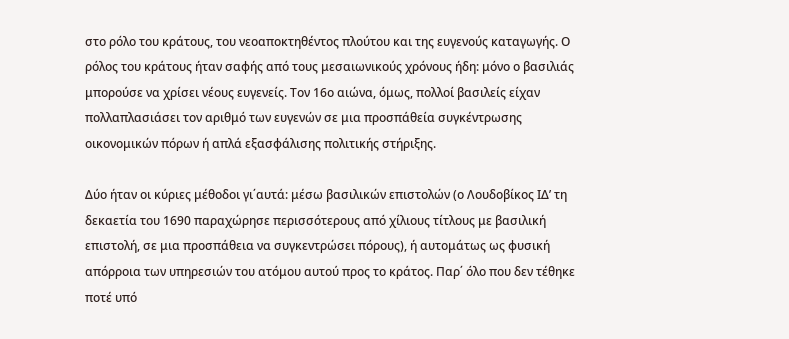στο ρόλο του κράτους, του νεοαποκτηθέντος πλούτου και της ευγενούς καταγωγής. Ο ρόλος του κράτους ήταν σαφής από τους μεσαιωνικούς χρόνους ήδη: μόνο ο βασιλιάς μπορούσε να χρίσει νέους ευγενείς. Τον 16ο αιώνα, όμως, πολλοί βασιλείς είχαν πολλαπλασιάσει τον αριθμό των ευγενών σε μια προσπάθεία συγκέντρωσης οικονομικών πόρων ή απλά εξασφάλισης πολιτικής στήριξης.

Δύο ήταν οι κύριες μέθοδοι γι΄αυτά: μέσω βασιλικών επιστολών (ο Λουδοβίκος ΙΔ’ τη δεκαετία του 1690 παραχώρησε περισσότερους από χίλιους τίτλους με βασιλική επιστολή, σε μια προσπάθεια να συγκεντρώσει πόρους), ή αυτομάτως ως φυσική απόρροια των υπηρεσιών του ατόμου αυτού προς το κράτος. Παρ΄ όλο που δεν τέθηκε ποτέ υπό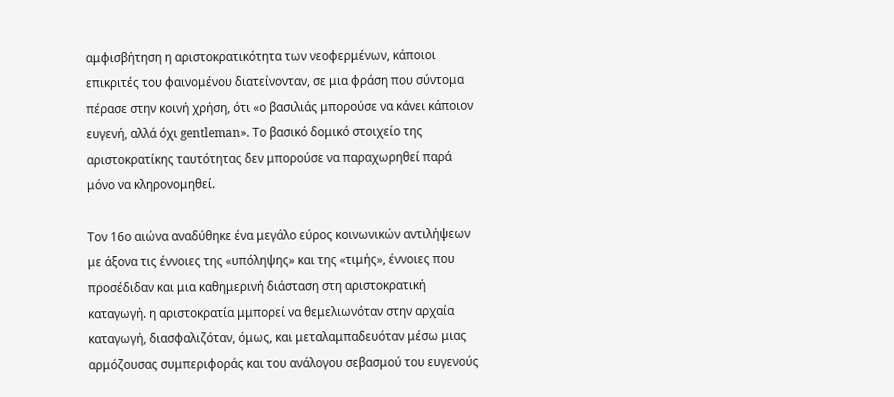αμφισβήτηση η αριστοκρατικότητα των νεοφερμένων, κάποιοι επικριτές του φαινομένου διατείνονταν, σε μια φράση που σύντομα πέρασε στην κοινή χρήση, ότι «ο βασιλιάς μπορούσε να κάνει κάποιον ευγενή, αλλά όχι gentleman». Το βασικό δομικό στοιχείο της αριστοκρατίκης ταυτότητας δεν μπορούσε να παραχωρηθεί παρά μόνο να κληρονομηθεί.

Τον 16ο αιώνα αναδύθηκε ένα μεγάλο εύρος κοινωνικών αντιλήψεων με άξονα τις έννοιες της «υπόληψης» και της «τιμής», έννοιες που προσέδιδαν και μια καθημερινή διάσταση στη αριστοκρατική καταγωγή. η αριστοκρατία μμπορεί να θεμελιωνόταν στην αρχαία καταγωγή, διασφαλιζόταν, όμως, και μεταλαμπαδευόταν μέσω μιας αρμόζουσας συμπεριφοράς και του ανάλογου σεβασμού του ευγενούς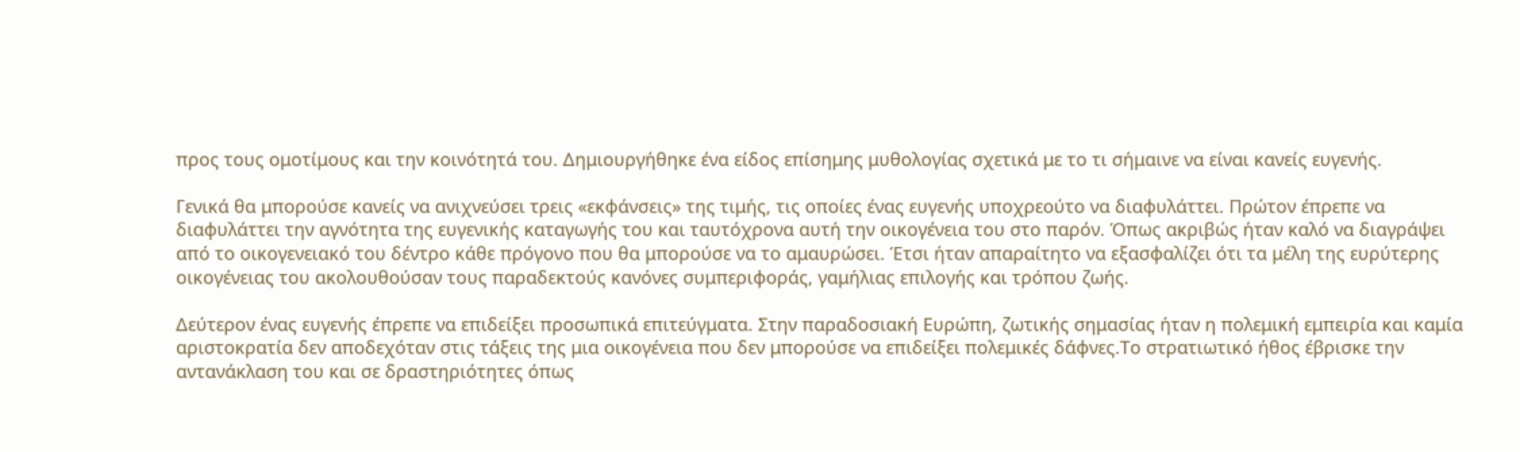προς τους ομοτίμους και την κοινότητά του. Δημιουργήθηκε ένα είδος επίσημης μυθολογίας σχετικά με το τι σήμαινε να είναι κανείς ευγενής.

Γενικά θα μπορούσε κανείς να ανιχνεύσει τρεις «εκφάνσεις» της τιμής, τις οποίες ένας ευγενής υποχρεούτο να διαφυλάττει. Πρώτον έπρεπε να διαφυλάττει την αγνότητα της ευγενικής καταγωγής του και ταυτόχρονα αυτή την οικογένεια του στο παρόν. Όπως ακριβώς ήταν καλό να διαγράψει από το οικογενειακό του δέντρο κάθε πρόγονο που θα μπορούσε να το αμαυρώσει. Έτσι ήταν απαραίτητο να εξασφαλίζει ότι τα μέλη της ευρύτερης οικογένειας του ακολουθούσαν τους παραδεκτούς κανόνες συμπεριφοράς, γαμήλιας επιλογής και τρόπου ζωής.

Δεύτερον ένας ευγενής έπρεπε να επιδείξει προσωπικά επιτεύγματα. Στην παραδοσιακή Ευρώπη, ζωτικής σημασίας ήταν η πολεμική εμπειρία και καμία αριστοκρατία δεν αποδεχόταν στις τάξεις της μια οικογένεια που δεν μπορούσε να επιδείξει πολεμικές δάφνες.Το στρατιωτικό ήθος έβρισκε την αντανάκλαση του και σε δραστηριότητες όπως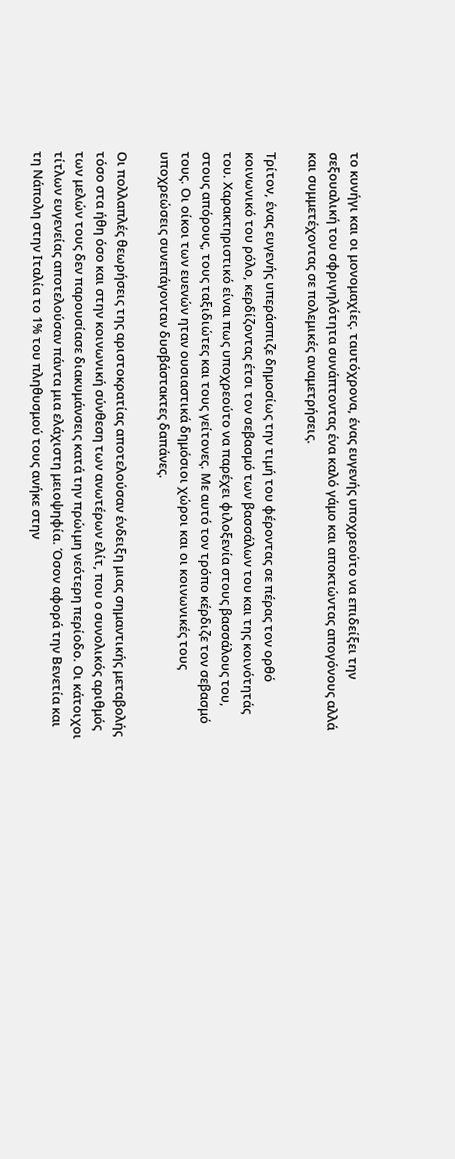το κυνήγι και οι μονομαχίες. ταυτόχρονα, ένας ευγενής υποχρεούτο να επιδείξει την σεξουαλική του σφριγηλότητα συνάπτοντας ένα καλό γάμο και αποκτώντας απογόνους αλλά και συμμετέχοντας σε πολεμικές αναμετρήσεις.

Τρίτον, ένας ευγενής υπεράσπιζε δημοσίως την τιμή του φέροντας σε πέρας τον ορθό κοινωνικό του ρόλο, κερδίζοντας έτσι τον σεβασμό των βασσάλων του και της κοινότητάς του. Χαρακτηριστικό είναι πως υποχρεούτο να παρέχει φιλοξενία στους βασσάλους του, στους απόρους, τους ταξιδιώτες και τους γείτονες. Με αυτό τον τρόπο κέρδιζε τον σεβασμό τους. Οι οίκοι των ευενών ηταν ουσιαστικά δημόσιοι χώροι και οι κοινωνικές τους υποχρεώσεις συνεπάγονταν δυσβάστακτες δαπάνες.

Οι πολλαπλές θεωρήσεις της αριστοκρατίας αποτελούσαν ένδειξη μιας σημαντικής μεταβολής τόσο στα ήθη όσο και στην κοινωνική σύνθεση των ανωτέρων ελίτ, που ο συνολικός αριθμός των μελών τους δεν παρουσίασε διακυμάνσεις κατά την πρώιμη νεότερη περίοδο. Οι κάτοιχοι τίτλων ευγενείας αποτελούσαν πάντα μια ελάχιστη μειοψηφία. Όσον αφορά την Βενετία και τη Νάπολη στην Ιταλία το 1% του πληθυσμού τους ανήκε στην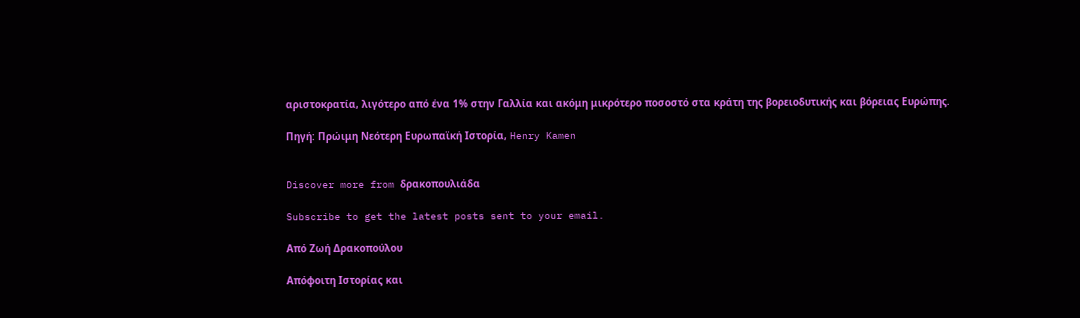αριστοκρατία, λιγότερο από ένα 1% στην Γαλλία και ακόμη μικρότερο ποσοστό στα κράτη της βορειοδυτικής και βόρειας Ευρώπης.

Πηγή: Πρώιμη Νεότερη Ευρωπαϊκή Ιστορία, Henry Kamen


Discover more from δρακοπουλιάδα

Subscribe to get the latest posts sent to your email.

Από Ζωή Δρακοπούλου

Απόφοιτη Ιστορίας και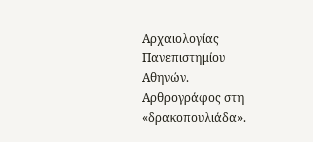Αρχαιολογίας Πανεπιστημίου Αθηνών. Αρθρογράφος στη «δρακοπουλιάδα».